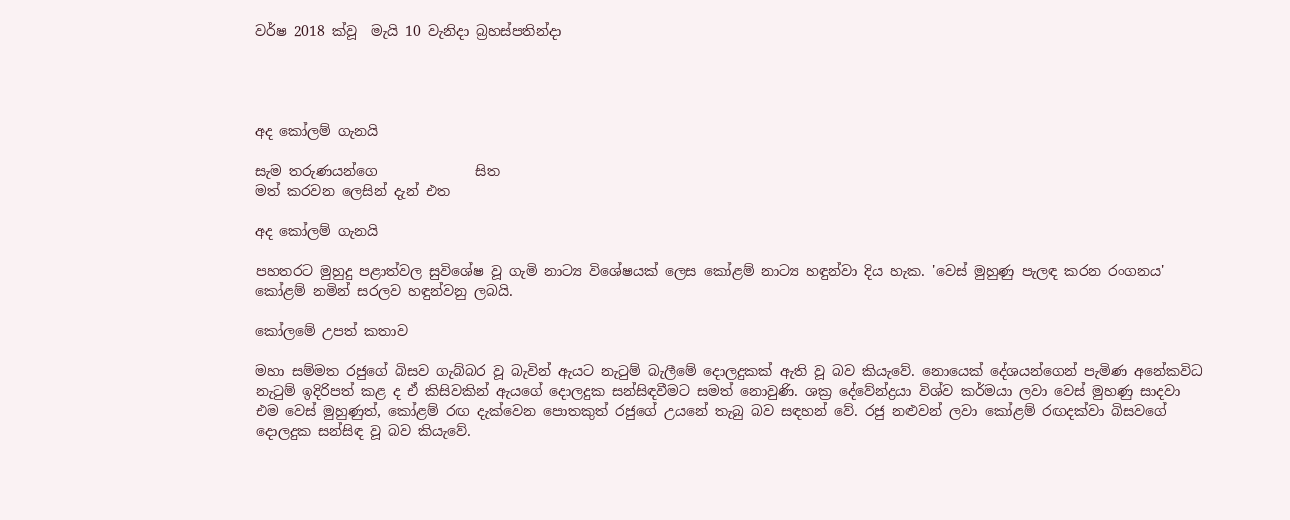වර්ෂ 2018 ක්වූ  මැයි 10 වැනිදා බ්‍රහස්පතින්දා




අද කෝලම් ගැනයි

සැම තරුණයන්ගෙ              සිත
මත් කරවන ලෙසින් දැන් එත

අද කෝලම් ගැනයි

පහතරට මුහුදු පළාත්වල සුවිශේෂ වූ ගැමි නාට්‍ය විශේෂයක් ලෙස කෝළම් නාට්‍ය හඳුන්වා දිය හැක. 'වෙස් මුහුණු පැලඳ කරන රංගනය' කෝළම් නමින් සරලව හඳුන්වනු ලබයි.

කෝලමේ උපත් කතාව

මහා සම්මත රජුගේ බිසව ගැබ්බර වූ බැවින් ඇයට නැටුම් බැලීමේ දොලදුකක් ඇති වූ බව කියැවේ. නොයෙක් දේශයන්ගෙන් පැමිණ අනේකවිධ නැටුම් ඉදිරිපත් කළ ද ඒ කිසිවකින් ඇයගේ දොලදුක සන්සිඳවීමට සමත් නොවුණි. ශක්‍ර දේවේන්ද්‍රයා විශ්ව කර්මයා ලවා වෙස් මුහණු සාදවා එම වෙස් මුහුණුත්, කෝළම් රඟ දැක්වෙන පොතකුත් රජුගේ උයනේ තැබු බව සඳහන් වේ. රජු නළුවන් ලවා කෝළම් රඟදක්වා බිසවගේ දොලදුක සන්සිඳ වූ බව කියැවේ.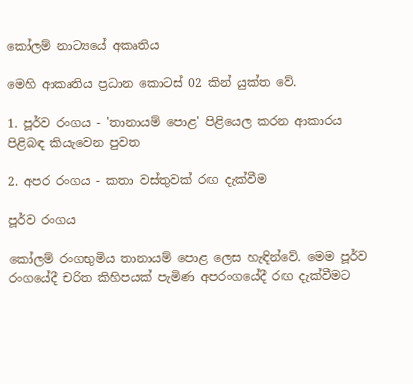කෝලම් නාට්‍යයේ අකෘතිය

මෙහි ආකෘතිය ප්‍රධාන කොටස් 02 කින් යුක්ත වේ.

1. පූර්ව රංගය - 'තානායම් පොළ' පිළියෙල කරන ආකාරය පිළිබඳ කියැවෙන පුවත

2. අපර රංගය - කතා වස්තුවක් රඟ දැක්වීම

පූර්ව රංගය

කෝලම් රංගභුමිය තානායම් පොළ ලෙස හැඳින්වේ. මෙම පූර්ව රංගයේදී චරිත කිහිපයක් පැමිණ අපරංගයේදී රඟ දැක්වීමට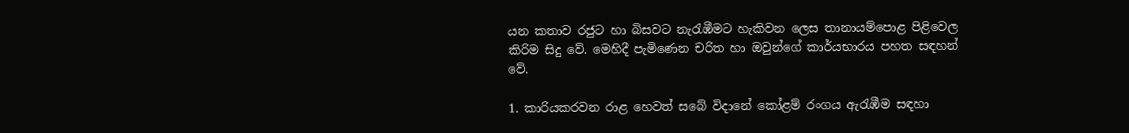යන කතාව රජුට හා බිසවට නැරැඹීමට හැකිවන ලෙස තානායම්පොළ පිළිවෙල කිරිම සිදු වේ. මෙහිදී පැමිණෙන චරිත හා ඔවුන්ගේ කාර්යභාරය පහත සඳහන් වේ.

1. කාරියකරවන රාළ හෙවත් සබේ විදානේ කෝළම් රංගය ඇරැඹීම සඳහා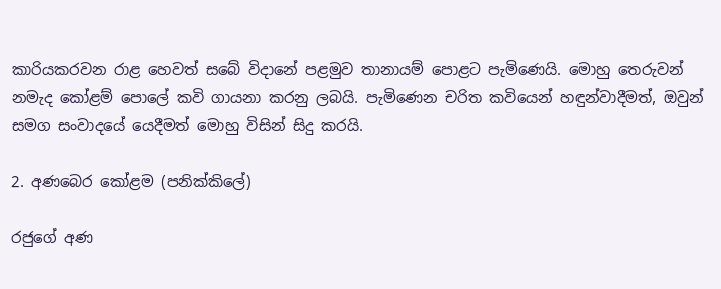කාරියකරවන රාළ හෙවත් සබේ විදානේ පළමුව තානායම් පොළට පැමිණෙයි. මොහු තෙරුවන් නමැද කෝළම් පොලේ කවි ගායනා කරනු ලබයි. පැමිණෙන චරිත කවියෙන් හඳුන්වාදීමත්, ඔවුන් සමග සංවාදයේ යෙදීමත් මොහු විසින් සිදු කරයි.

2. අණබෙර කෝළම (පනික්කිලේ)

රජුගේ අණ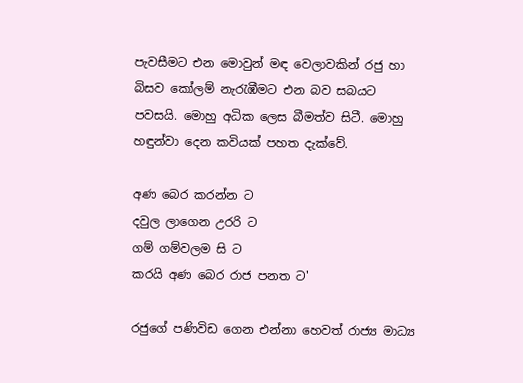පැවසීමට එන මොවුන් මඳ වෙලාවකින් රජු හා බිසව කෝලම් නැරැඹීමට එන බව සබයට පවසයි. මොහු අධික ලෙස බීමත්ව සිටී. මොහු හඳුන්වා දෙන කවියක් පහත දැක්වේ.

අණ බෙර කරන්න ට
දවුල ලාගෙන උරරි ට
ගම් ගම්වලම සි ට
කරයි අණ බෙර රාජ පනත ට'

රජුගේ පණිවිඩ ගෙන එන්නා හෙවත් රාජ්‍ය මාධ්‍ය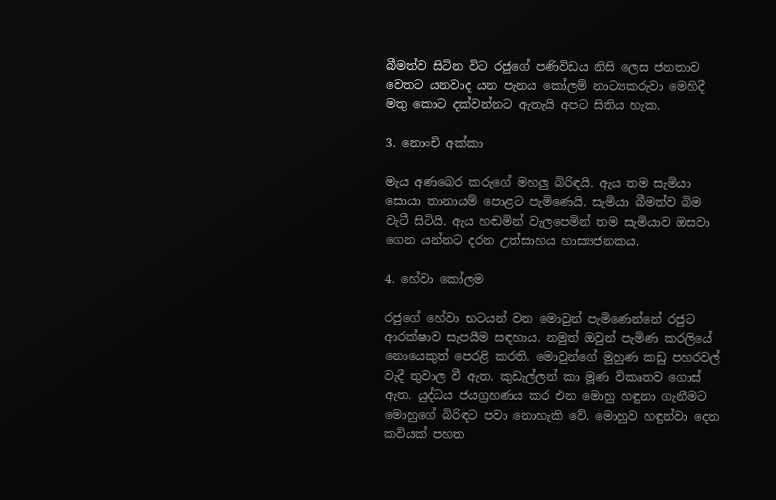බීමත්ව සිටින විට රජුගේ පණිවිඩය නිසි ලෙස ජනතාව වෙතට යනවාද යන පැනය කෝලම් නාට්‍යකරුවා මෙහිදී මතු කොට දක්වන්නට ඇතැයි අපට සිතිය හැක.

3. නොංචි අක්කා

මැය අණබෙර කරුගේ මහලු බිරිඳයි. ඇය තම සැමියා සොයා තානායම් පොළට පැමිණෙයි. සැමියා බීමත්ව බිම වැටී සිටියි. ඇය හඬමින් වැලපෙමින් තම සැමියාව ඔසවා ගෙන යන්නට දරන උත්සාහය හාස්‍යජනකය.

4. හේවා කෝලම

රජුගේ හේවා භටයන් වන මොවුන් පැමිණෙන්නේ රජුට ආරක්ෂාව සැපයීම සඳහාය. නමුත් ඔවුන් පැමිණ කරලියේ නොයෙකුත් පෙරළි කරති. මොවුන්ගේ මුහුණ කඩු පහරවල් වැදී තුවාල වී ඇත. කුඩැල්ලන් කා මූණ විකෘතව ගොස් ඇත. යුද්ධය ජයග්‍රහණය කර එන මොහු හඳුනා ගැනීමට මොහුගේ බිරිඳට පවා නොහැකි වේ. මොහුව හඳුන්වා දෙන කවියක් පහත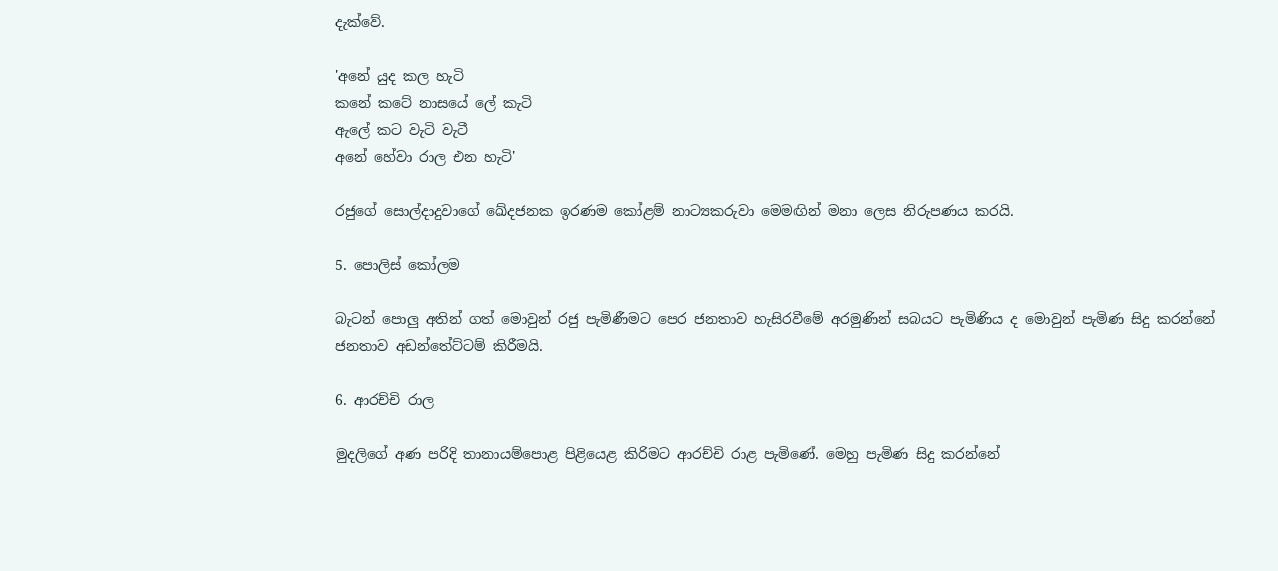දැක්වේ.

'අනේ යුද කල හැටි
කනේ කටේ නාසයේ ලේ කැටි
ඇලේ කට වැටි වැටී
අනේ හේවා රාල එන හැටි'

රජුගේ සොල්දාදුවාගේ ඛේදජනක ඉරණම කෝළම් නාට්‍යකරුවා මෙමඟින් මනා ලෙස නිරුපණය කරයි.

5. පොලිස් කෝලම

බැටන් පොලු අතින් ගත් මොවුන් රජු පැමිණීමට පෙර ජනතාව හැසිරවීමේ අරමුණින් සබයට පැමිණිය ද මොවුන් පැමිණ සිදු කරන්නේ ජනතාව අඩන්තේට්ටම් කිරීමයි.

6. ආරච්චි රාල

මුදලිගේ අණ පරිදි තානායම්පොළ පිළියෙළ කිරිමට ආරච්චි රාළ පැමිණේ. මෙහු පැමිණ සිදු කරන්නේ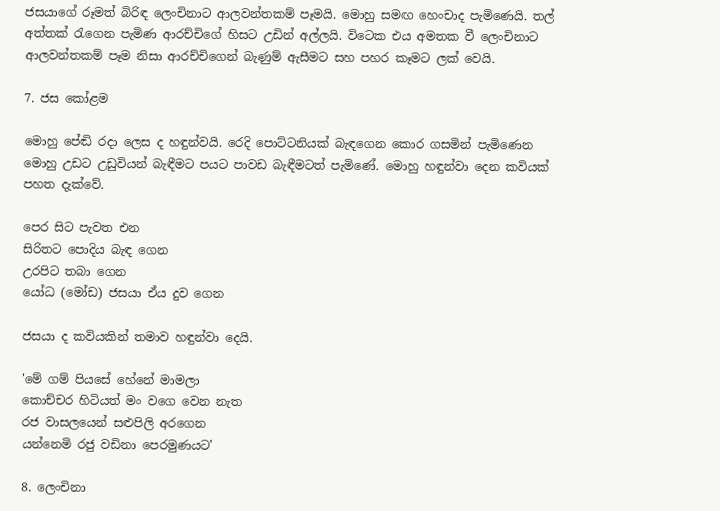ජසයාගේ රූමත් බිරිඳ ලෙංචිනාට ආලවන්තකම් පෑමයි. මොහු සමඟ හෙංචාද පැමිණෙයි. තල් අත්තක් රැගෙන පැමිණ ආරච්චිගේ හිසට උඩින් අල්ලයි. විටෙක එය අමතක වී ලෙංචිනාට ආලවන්තකම් පෑම නිසා ආරච්චිගෙන් බැණුම් ඇසීමට සහ පහර කෑමට ලක් වෙයි.

7. ජස කෝළම

මොහු පේඬි රදා ලෙස ද හඳුන්වයි. රෙදි පොට්ටනියක් බැඳගෙන කොර ගසමින් පැමිණෙන මොහු උඩට උඩුවියන් බැඳීමට පයට පාවඩ බැඳීමටත් පැමිණේ. මොහු හඳුන්වා දෙන කවියක් පහත දැක්වේ.

පෙර සිට පැවත එන
සිරිතට පොදිය බැඳ ගෙන
උරපිට තබා ගෙන
යෝධ (මෝඩ) ජසයා ඒය දුව ගෙන

ජසයා ද කවියකින් තමාව හඳුන්වා දෙයි.

'මේ ගම් පියසේ හේනේ මාමලා
කොච්චර හිටියත් මං වගෙ වෙන නැත
රජ වාසලයෙන් සළුපිලි අරගෙන
යන්නෙමි රජු වඩිනා පෙරමුණයට'

8. ලෙංචිනා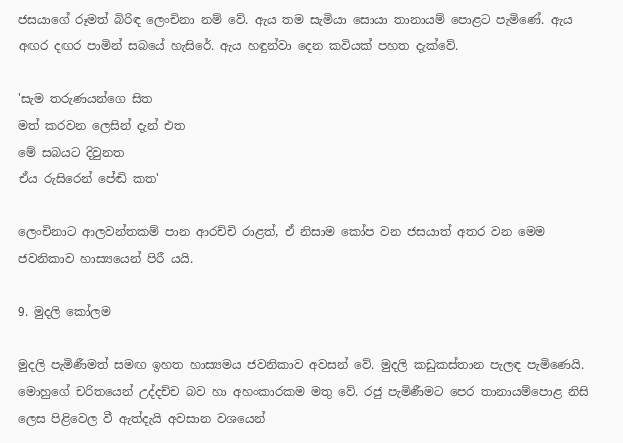ජසයාගේ රූමත් බිරිඳ ලෙංචිනා නම් වේ. ඇය තම සැමියා සොයා තානායම් පොළට පැමිණේ. ඇය අඟර දඟර පාමින් සබයේ හැසිරේ. ඇය හඳුන්වා දෙන කවියක් පහත දැක්වේ.

'සැම තරුණයන්ගෙ සිත
මත් කරවන ලෙසින් දැන් එත
මේ සබයට දිවුනත
ඒය රුසිරෙන් පේඬි කත'

ලෙංචිනාට ආලවන්තකම් පාන ආරච්චි රාළත්, ඒ නිසාම කෝප වන ජසයාත් අතර වන මෙම ජවනිකාව හාස්‍යයෙන් පිරී යයි.

9. මුදලි කෝලම

මුදලි පැමිණීමත් සමඟ ඉහත හාස්‍යමය ජවනිකාව අවසන් වේ. මුදලි කඩුකස්තාන පැලඳ පැමිණෙයි. මොහුගේ චරිතයෙන් උද්දච්ච බව හා අහංකාරකම මතු වේ. රජු පැමිණීමට පෙර තානායම්පොළ නිසි ලෙස පිළිවෙල වී ඇත්දැයි අවසාන වශයෙන්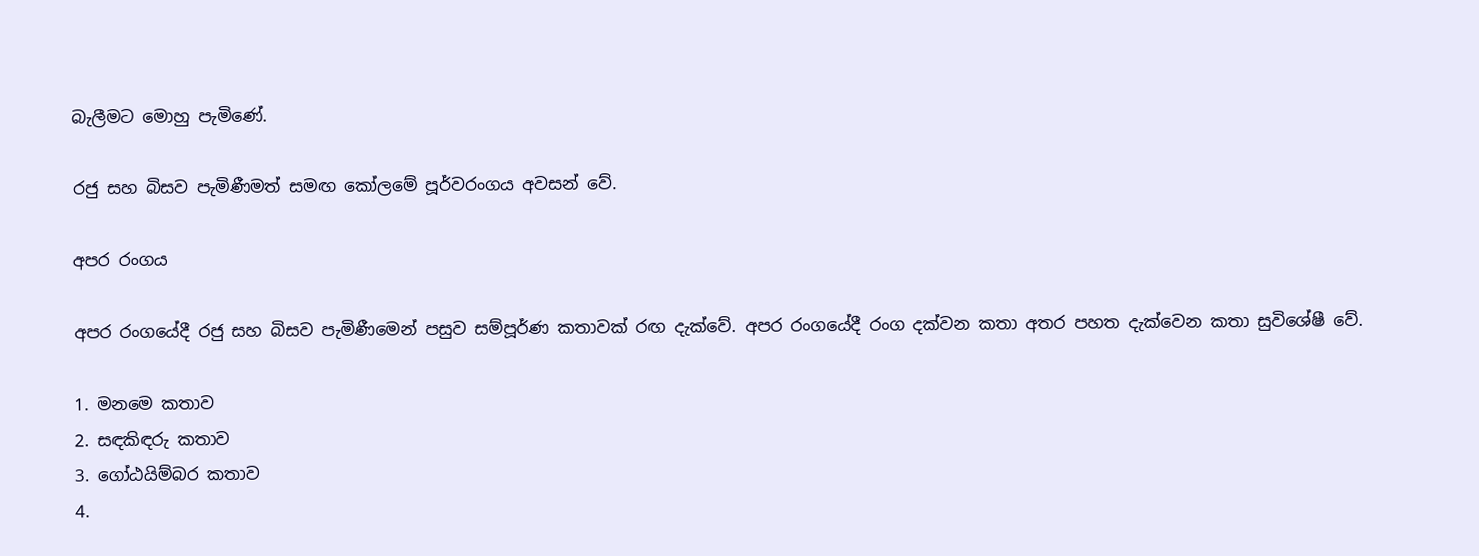බැලීමට මොහු පැමිණේ.

රජු සහ බිසව පැමිණීමත් සමඟ කෝලමේ පූර්වරංගය අවසන් වේ.

අපර රංගය

අපර රංගයේදී රජු සහ බිසව පැමිණීමෙන් පසුව සම්පූර්ණ කතාවක් රඟ දැක්වේ. අපර රංගයේදී රංග දක්වන කතා අතර පහත දැක්වෙන කතා සුවිශේෂී වේ.

1. මනමෙ කතාව
2. සඳකිඳරු කතාව
3. ගෝඨයිම්බර කතාව
4.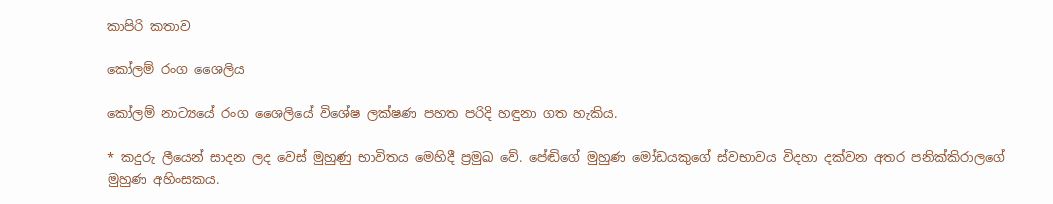කාපිරි කතාව

කෝලම් රංග ශෛලිය

කෝලම් නාට්‍යයේ රංග ශෛලියේ විශේෂ ලක්ෂණ පහත පරිදි හඳුනා ගත හැකිය.

* කදුරු ලීයෙන් සාදන ලද වෙස් මුහුණු භාවිතය මෙහිදී ප්‍රමුඛ වේ. පේඬිගේ මුහුණ මෝඩයකුගේ ස්වභාවය විදහා දක්වන අතර පනික්කිරාලගේ මුහුණ අහිංසකය.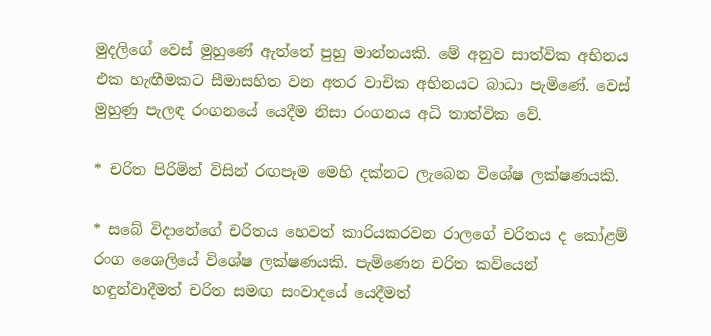මුදලිගේ වෙස් මුහුණේ ඇත්තේ පුහු මාන්නයකි. මේ අනුව සාත්වික අභිනය එක හැඟීමකට සීමාසහිත වන අතර වාචික අභිනයට බාධා පැමිණේ. වෙස් මුහුණු පැලඳ රංගනයේ යෙදීම නිසා රංගනය අධි තාත්වික වේ.

* චරිත පිරිමින් විසින් රඟපෑම මෙහි දක්නට ලැබෙන විශේෂ ලක්ෂණයකි.

* සබේ විදානේගේ චරිතය හෙවත් කාරියකරවන රාලගේ චරිතය ද කෝළම් රංග ශෛලියේ විශේෂ ලක්ෂණයකි. පැමිණෙන චරිත කවියෙන් හඳුන්වාදීමත් චරිත සමඟ සංවාදයේ යෙදීමත්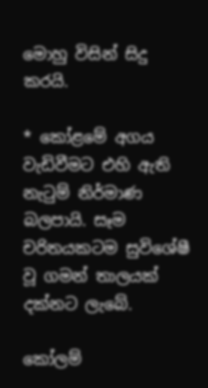මොහු විසින් සිදු කරයි.

* කෝළමේ අගය වැඩිවීමට එහි ඇති නැටුම් නිර්මාණ බලපායි. සෑම චරිතයකටම සුවිශේෂී වූ ගමන් තාලයක් දක්නට ලැබේ.

කෝලම්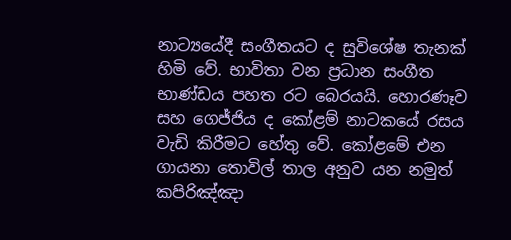නාට්‍යයේදී සංගීතයට ද සුවිශේෂ තැනක් හිමි වේ. භාවිතා වන ප්‍රධාන සංගීත භාණ්ඩය පහත රට බෙරයයි. හොරණෑව සහ ගෙජ්ජිය ද කෝළම් නාටකයේ රසය වැඩි කිරීමට හේතු වේ. කෝළමේ එන ගායනා තොවිල් තාල අනුව යන නමුත් කපිරිඤ්ඤා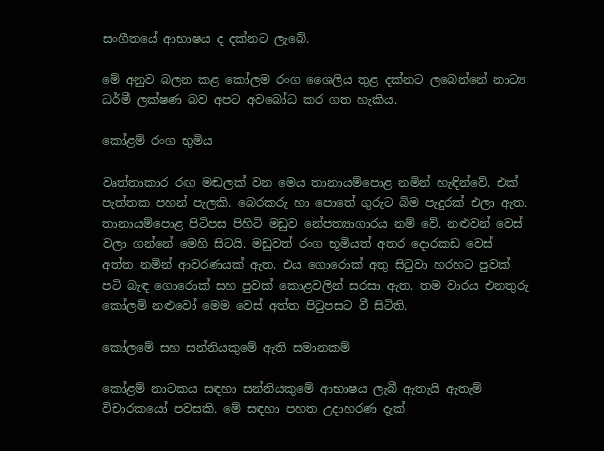සංගීතයේ ආභාෂය ද දක්නට ලැබේ.

මේ අනුව බලන කළ කෝලම රංග ශෛලිය තුළ දක්නට ලබෙන්නේ නාට්‍ය ධර්මී ලක්ෂණ බව අපට අවබෝධ කර ගත හැකිය.

කෝළම් රංග භුමිය

වෘත්තාකාර රඟ මඬලක් වන මෙය තානායම්පොළ නමින් හැඳින්වේ. එක් පැත්තක පහන් පැලකි. බෙරකරු හා පොතේ ගුරුට බිම පැදුරක් එලා ඇත. තානායම්පොළ පිටිපස පිහිටි මඩුව නේපත්‍යාගාරය නම් වේ. නළුවන් වෙස් වලා ගන්නේ මෙහි සිටයි. මඩුවත් රංග භූමියත් අතර දොරකඩ වෙස් අත්ත නමින් ආවරණයක් ඇත. එය ගොරොක් අතු සිටුවා හරහට පුවක් පටි බැඳ ගොරොක් සහ පුවක් කොළවලින් සරසා ඇත. තම වාරය එනතුරු කෝලම් නළුවෝ මෙම වෙස් අත්ත පිටුපසට වී සිටිති.

කෝලමේ සහ සන්නියකුමේ ඇති සමානකම්

කෝළම් නාටකය සඳහා සන්නියකුමේ ආභාෂය ලැබී ඇතැයි ඇතැම් විචාරකයෝ පවසකි. මේ සඳහා පහත උදාහරණ දැක්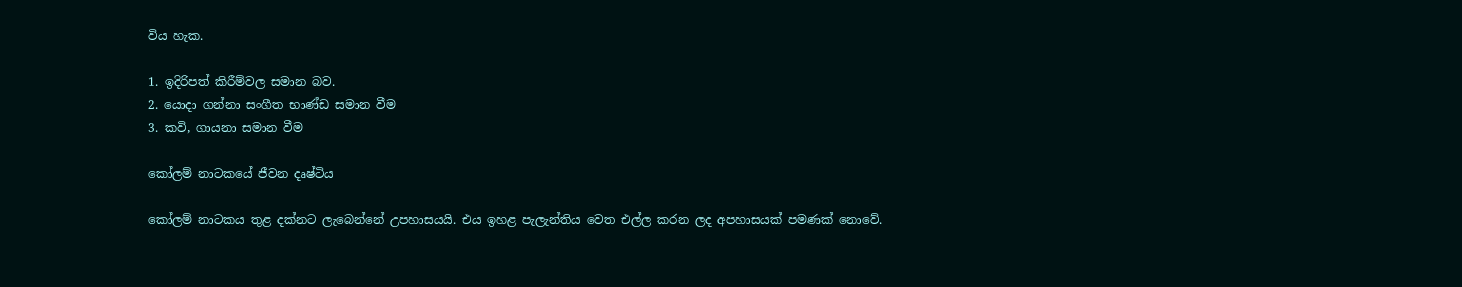විය හැක.

1. ඉදිරිපත් කිරීම්වල සමාන බව.
2. යොදා ගන්නා සංගීත භාණ්ඩ සමාන වීම
3. කවි, ගායනා සමාන වීම

කෝලම් නාටකයේ ජීවන දෘෂ්ටිය

කෝලම් නාටකය තුළ දක්නට ලැබෙන්නේ උපහාසයයි. එය ඉහළ පැලැන්තිය වෙත එල්ල කරන ලද අපහාසයක් පමණක් නොවේ.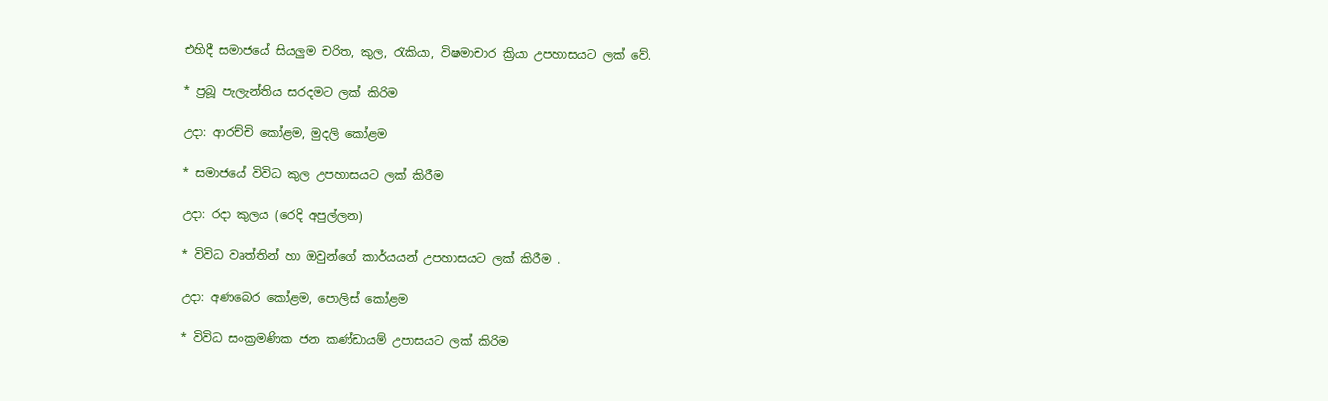එහිදී සමාජයේ සියලුම චරිත, කුල, රැකියා, විෂමාචාර ක්‍රියා උපහාසයට ලක් වේ.

* ප්‍රබූ පැලැන්තිය සරදමට ලක් කිරිම

උදා: ආරච්චි කෝළම, මුදලි කෝළම

* සමාජයේ විවිධ කුල උපහාසයට ලක් කිරීම

උදා: රදා කුලය (රෙදි අපුල්ලන)

* විවිධ වෘත්තින් හා ඔවුන්ගේ කාර්යයන් උපහාසයට ලක් කිරීම .

උදා: අණබෙර කෝළම, පොලිස් කෝළම

* විවිධ සංක්‍රමණික ජන කණ්ඩායම් උපාසයට ලක් කිරිම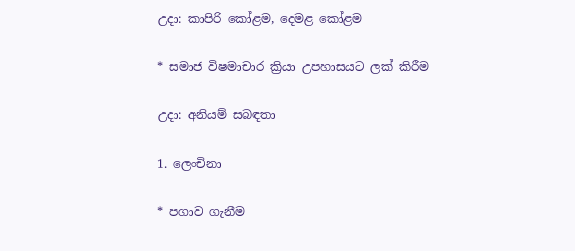උදා: කාපිරි කෝළම, දෙමළ කෝළම

* සමාජ විෂමාචාර ක්‍රියා උපහාසයට ලක් කිරීම

උදා: අනියම් සබඳතා

1. ලෙංචිනා

* පගාව ගැනීම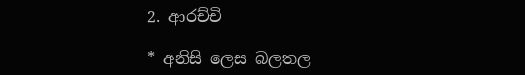2. ආරච්චි

* අනිසි ලෙස බලතල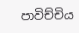පාවිච්චිය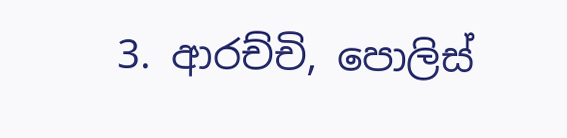3. ආරච්චි, පොලිස්